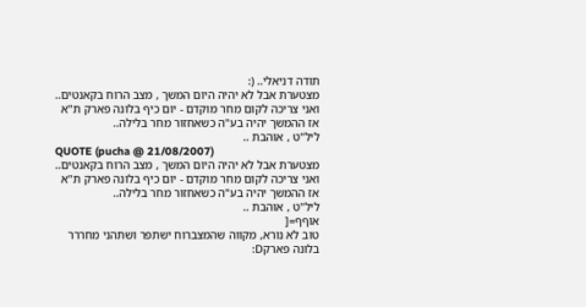תודה דניאלי.. (:
מצטערת אבל לא יהיה היום המשך , מצב הרוח בקאנטים..
ואני צריכה לקום מחר מוקדם - יום כיף בלונה פארק ת"א
אז ההמשך יהיה בע"ה כשאחזור מחר בלילה..
ליל"ט , אוהבת ..
QUOTE (pucha @ 21/08/2007)
מצטערת אבל לא יהיה היום המשך , מצב הרוח בקאנטים..
ואני צריכה לקום מחר מוקדם - יום כיף בלונה פארק ת"א
אז ההמשך יהיה בע"ה כשאחזור מחר בלילה..
ליל"ט , אוהבת ..
אוףף=[
טוב לא נורא, מקווה שהמצברוח ישתפר ושתהני מחררר בלונה פארקD: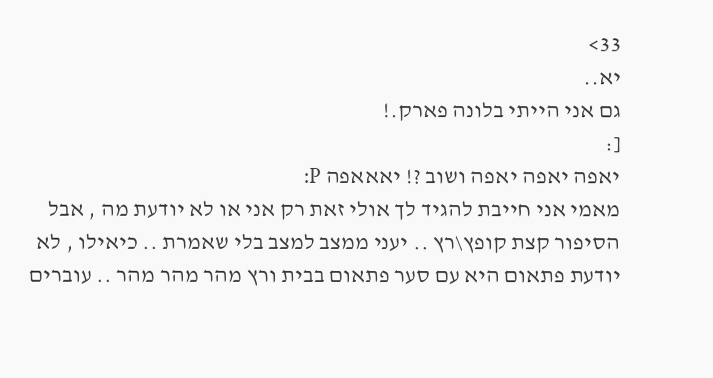33>
יא..
גם אני הייתי בלונה פארק.!
[:
יאפה יאפה יאפה ושוב ?! יאאאפה P:
מאמי אני חייבת להגיד לך אולי זאת רק אני או לא יודעת מה , אבל הסיפור קצת קופץ\רץ .. יעני ממצב למצב בלי שאמרת .. כיאילו , לא יודעת פתאום היא עם סער פתאום בבית ורץ מהר מהר מהר .. עוברים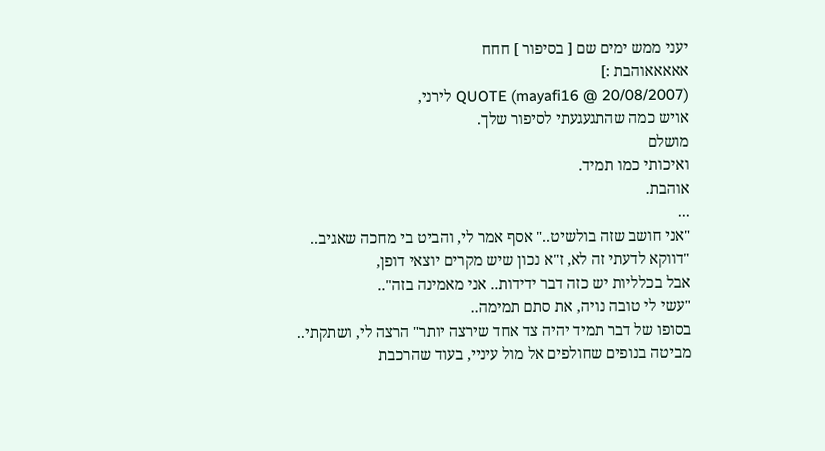יעני ממש ימים שם [ בסיפור ] חחח
אאאאאוהבת :]
QUOTE (mayafi16 @ 20/08/2007) לירני,
אויש כמה שהתגעגעתי לסיפור שלך.
מושלם
ואיכותי כמו תמיד.
אוהבת.
...
"אני חושב שזה בולשיט.." אסף אמר לי, והביט בי מחכה שאגיב..
"דווקא לדעתי זה לא, ז"א נכון שיש מקרים יוצאי דופן,
אבל בכלליות יש כזה דבר ידידות.. אני מאמינה בזה"..
"עשי לי טובה נויה, את סתם תמימה..
בסופו של דבר תמיד יהיה צד אחד שירצה יותר" הרצה לי, ושתקתי..
מביטה בנופים שחולפים אל מול עיניי, בעוד שהרכבת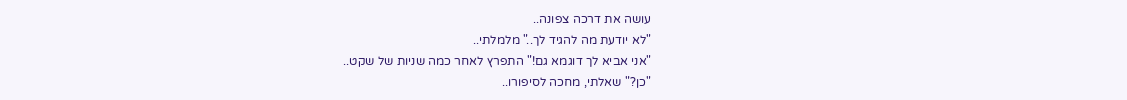עושה את דרכה צפונה..
"לא יודעת מה להגיד לך.." מלמלתי..
"אני אביא לך דוגמא גם!" התפרץ לאחר כמה שניות של שקט..
"כן?" שאלתי, מחכה לסיפורו..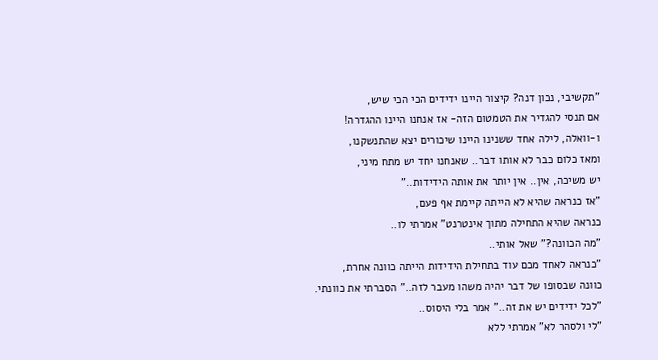"תקשיבי, נכון דנה? קיצור היינו ידידים הכי הכי שיש,
אם תנסי להגדיר את הטמטום הזה- אז אנחנו היינו ההגדרה!
ו-וואלה, לילה אחד ששנינו היינו שיכורים יצא שהתנשקנו,
ומאז כלום כבר לא אותו דבר.. שאנחנו יחד יש מתח מיני,
יש משיכה, אין.. אין יותר את אותה הידידות.."
"אז כנראה שהיא לא הייתה קיימת אף פעם,
כנראה שהיא התחילה מתוך אינטרנט" אמרתי לו..
"מה הכוונה?" שאל אותי..
"כנראה לאחד מכם עוד בתחילת הידידות הייתה כוונה אחרת,
כוונה שבסופו של דבר יהיה משהו מעבר לזה.." הסברתי את כוונתי.
"לכל ידידים יש את זה.." אמר בלי היסוס..
"לי ולסהר לא" אמרתי ללא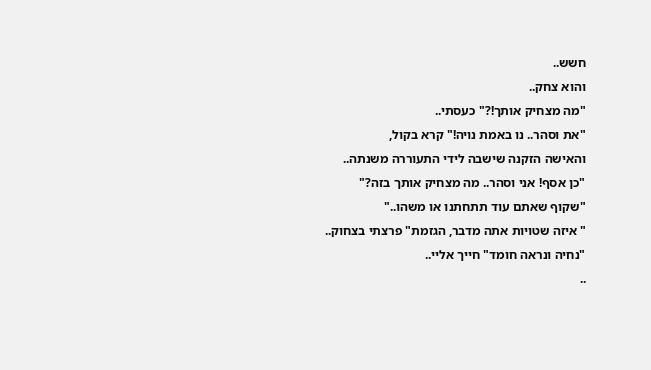חשש..
והוא צחק..
"מה מצחיק אותך!?" כעסתי..
"את וסהר.. נו באמת נויה!" קרא בקול,
והאישה הזקנה שישבה לידי התעוררה משנתה..
"כן אסף! אני וסהר.. מה מצחיק אותך בזה?"
"שקוף שאתם עוד תתחתנו או משהו.."
" איזה שטויות אתה מדבר, הגזמת" פרצתי בצחוק..
"נחיה ונראה חומד" חייך אליי..
..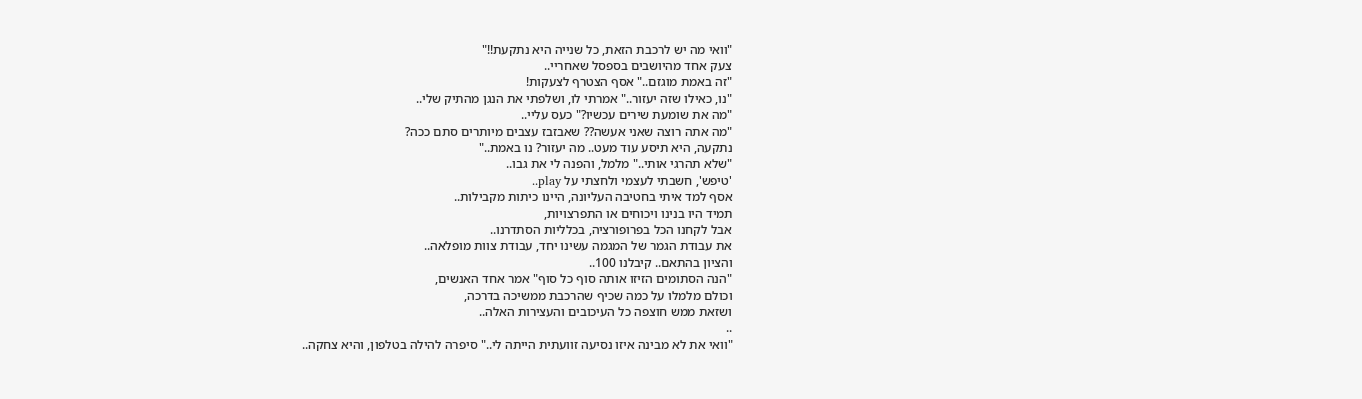"וואי מה יש לרכבת הזאת, כל שנייה היא נתקעת!!"
צעק אחד מהיושבים בספסל שאחריי..
"זה באמת מוגזם.." אסף הצטרף לצעקות!
"נו, כאילו שזה יעזור.." אמרתי לו, ושלפתי את הנגן מהתיק שלי..
"מה את שומעת שירים עכשיו?" כעס עליי..
"מה אתה רוצה שאני אעשה?? שאבזבז עצבים מיותרים סתם ככה?
נתקעה, היא תיסע עוד מעט.. מה יעזור? נו באמת.."
"שלא תהרגי אותי.." מלמל, והפנה לי את גבו..
'טיפש', חשבתי לעצמי ולחצתי על play..
אסף למד איתי בחטיבה העליונה, היינו כיתות מקבילות..
תמיד היו בנינו ויכוחים או התפרצויות,
אבל לקחנו הכל בפרופורציה, בכלליות הסתדרנו..
את עבודת הגמר של המגמה עשינו יחד, עבודת צוות מופלאה..
והציון בהתאם.. קיבלנו 100..
"הנה הסתומים הזיזו אותה סוף כל סוף" אמר אחד האנשים,
וכולם מלמלו על כמה שכיף שהרכבת ממשיכה בדרכה,
ושזאת ממש חוצפה כל העיכובים והעצירות האלה..
..
"וואי את לא מבינה איזו נסיעה זוועתית הייתה לי.." סיפרה להילה בטלפון, והיא צחקה..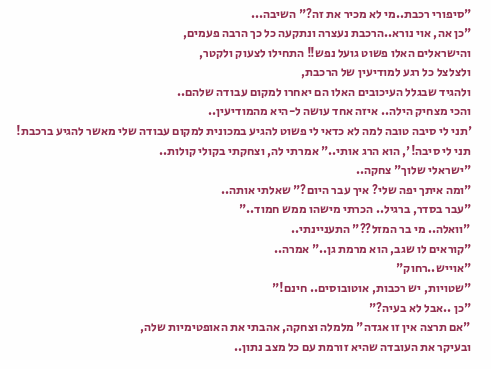"סיפורי רכבת..מי לא מכיר את זה?" השיבה...
"כן אה, אוי נורא..הרכבת נעצרה ונתקעה כל כך הרבה פעמים,
והישראלים האלו פשוט גועל נפש!! התחילו לצעוק ולקטר,
ולצלצל כל רגע למודיעין של הרכבת,
ולהגיד שבגלל העיכובים האלו הם יאחרו למקום עבודה שלהם..
והכי מצחיק הילה.. איזה אחד עושה ל-היא מהמודיעין..
'תני לי סיבה טובה למה לא כדאי לי פשוט להגיע במכונית למקום עבודה שלי מאשר להגיע ברכבת!
תני לי סיבה!', הוא הרג אותי.." אמרתי לה, וצחקתי בקולי קולות..
"ישראלי שלוך" צחקה..
"ומה איתך יפה שלי? איך עבר היום?" שאלתי אותה..
"עבר בסדר, ברגיל.. הכרתי מישהו ממש חמוד.."
"וואלה.. מי בר המזל??" התעניינתי..
"קוראים לו שגב, הוא מרמת גן.." אמרה..
"אוייש..רחוק"
"שטויות, יש רכבות, אוטובוסים.. חינם!"
"כן ..אבל לא בעיה?"
"אם תרצה אין זו אגדה" מלמלה וצחקה, אהבתי את האופטימיות שלה,
ובעיקר את העובדה שהיא זורמת עם כל מצב נתון..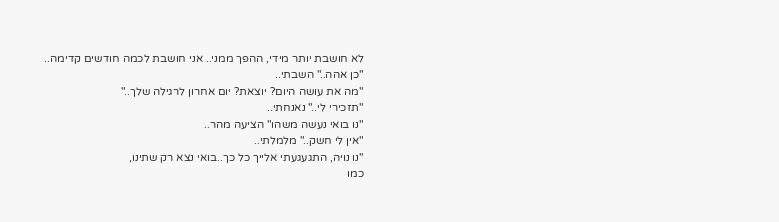לא חושבת יותר מידי, ההפך ממני.. אני חושבת לכמה חודשים קדימה..
"כן אהה.." השבתי..
"מה את עושה היום? יוצאת? יום אחרון לרגילה שלך.."
"תזכירי לי.." נאנחתי..
"נו בואי נעשה משהו" הציעה מהר..
"אין לי חשק.." מלמלתי..
"נו נויה, התגעגעתי אלייך כל כך..בואי נצא רק שתינו,
כמו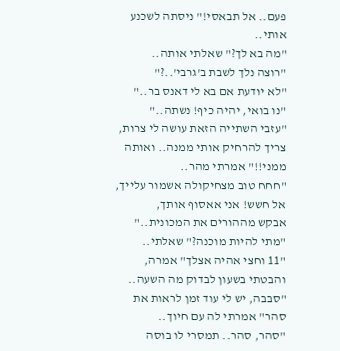פעם.. אל תבאסי!" ניסתה לשכנע אותי..
"מה בא לך?" שאלתי אותה..
"רוצה נלך לשבת ב'גרבי'..?"
"לא יודעת אם בא לי דאנס בר.."
"נו בואי, יהיה כיף! נשתה.."
"עזבי השתייה הזאת עושה לי צרות, צריך להרחיק אותי ממנה.. ואותה ממני!!" אמרתי מהר..
"חחח טוב מצחיקולה אשמור עלייך, אל חשש! אני אאסוף אותך,
אבקש מההורים את המכונית.."
"מתי להיות מוכנה?" שאלתי..
"11 וחצי אהיה אצלך" אמרה, והבטתי בשעון לבדוק מה השעה..
"סבבה, יש לי עוד זמן לראות את סהר" אמרתי לה עם חיוך..
"סהר, סהר.. תמסרי לו בוסה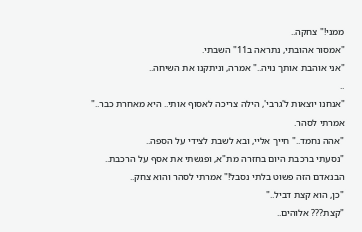ממני!" צחקה..
"אמסור אהובתי, נתראה ב11" השבתי.
"אני אוהבת אותך נויה.." אמרה, וניתקנו את השיחה..
..
"אנחנו יוצאות ל'גרבי', הילה צריכה לאסוף אותי.. היא מאחרת כבר.." אמרתי לסהר.
"אהה נחמד.." חייך אליי, ובא לשבת לצידי על הספה..
"נסעתי ברכבת היום בחזרה מת"א, ופגשתי את אסף על הרכבת..
הבנאדם הזה פשוט בלתי נסבל!" אמרתי לסהר והוא צחק..
"כן, הוא קצת דביל.."
"קצת??? אלוהים..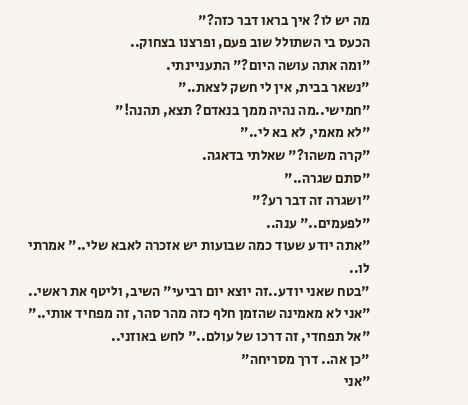מה יש לו? איך בראו דבר כזה?"
הכעס בי השתולל שוב פעם, ופרצנו בצחוק..
"ומה אתה עושה היום?" התעניינתי.
"נשאר בבית, אין לי חשק לצאת.."
"חמישי..מה נהיה ממך בנאדם? תצא, תהנה!"
"לא מאמי, לא בא לי.."
"קרה משהו?" שאלתי בדאגה.
"סתם שגרה.."
"ושגרה זה דבר רע?"
"לפעמים.." ענה..
"אתה יודע שעוד כמה שבועות יש אזכרה לאבא שלי.." אמרתי לו..
"בטח שאני יודע..זה יוצא יום רביעי" השיב, וליטף את ראשי..
"אני לא מאמינה שהזמן חלף כזה מהר סהר, זה מפחיד אותי.."
"אל תפחדי, זה דרכו של עולם.." לחש באוזני..
"כן אה.. דרך מסריחה"
"אני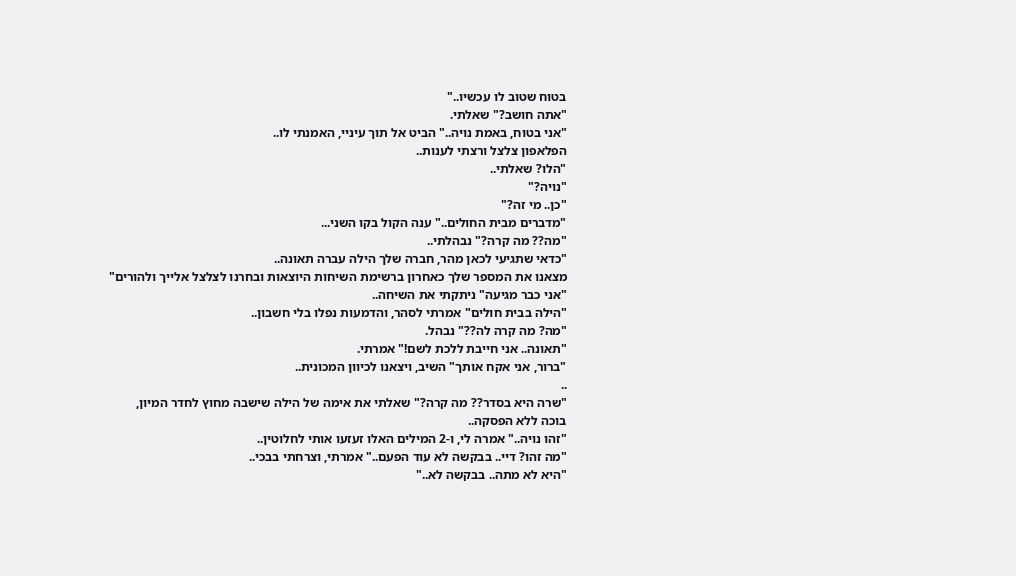בטוח שטוב לו עכשיו.."
"אתה חושב?" שאלתי.
"אני בטוח, באמת נויה.." הביט אל תוך עיניי, האמנתי לו..
הפלאפון צלצל ורצתי לענות..
"הלו? שאלתי..
"נויה?"
"כן.. מי זה?"
"מדברים מבית החולים.." ענה הקול בקו השני...
"מה?? מה קרה?" נבהלתי..
"כדאי שתגיעי לכאן מהר, חברה שלך הילה עברה תאונה..
מצאנו את המספר שלך כאחרון ברשימת השיחות היוצאות ובחרנו לצלצל אלייך ולהורים"
"אני כבר מגיעה" ניתקתי את השיחה..
"הילה בבית חולים" אמרתי לסהר, והדמעות נפלו בלי חשבון..
"מה? מה קרה לה??" נבהל.
"תאונה.. אני חייבת ללכת לשם!" אמרתי.
"ברור, אני אקח אותך" השיב, ויצאנו לכיוון המכונית..
..
"שרה היא בסדר?? מה קרה?" שאלתי את אימה של הילה שישבה מחוץ לחדר המיון,
בוכה ללא הפסקה..
"זהו נויה.." אמרה לי, ו-2 המילים האלו זעזעו אותי לחלוטין..
"מה זהו? דיי.. בבקשה לא עוד הפעם.." אמרתי, וצרחתי בבכי..
"היא לא מתה.. בבקשה לא.."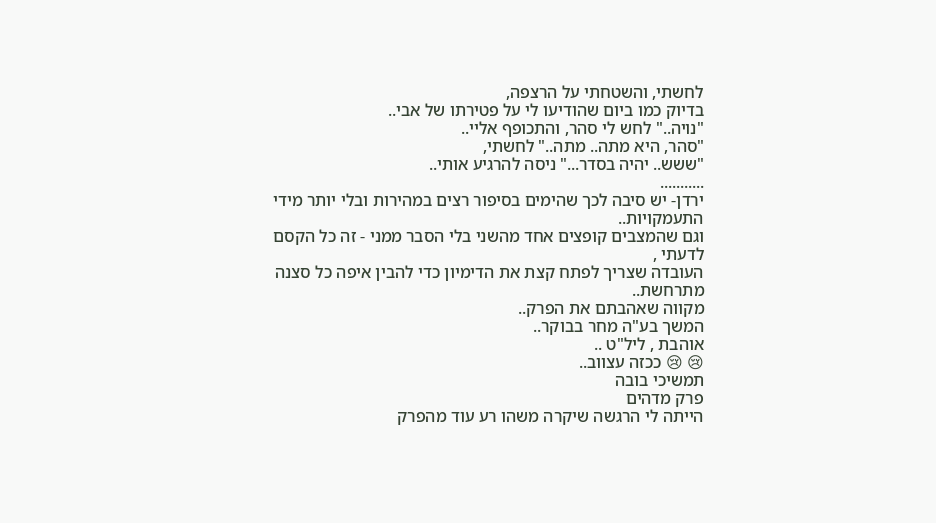לחשתי, והשטחתי על הרצפה,
בדיוק כמו ביום שהודיעו לי על פטירתו של אבי..
"נויה.." לחש לי סהר, והתכופף אליי..
"סהר, היא מתה.. מתה.." לחשתי,
"ששש.. יהיה בסדר..." ניסה להרגיע אותי..
...........
ירדן- יש סיבה לכך שהימים בסיפור רצים במהירות ובלי יותר מידי התעמקויות..
וגם שהמצבים קופצים אחד מהשני בלי הסבר ממני - זה כל הקסם לדעתי ,
העובדה שצריך לפתח קצת את הדימיון כדי להבין איפה כל סצנה מתרחשת..
מקווה שאהבתם את הפרק..
המשך בע"ה מחר בבוקר..
אוהבת , ליל"ט ..
😢 😢 ככזה עצווב..
תמשיכי בובה
פרק מדהים
הייתה לי הרגשה שיקרה משהו רע עוד מהפרק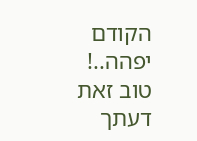הקודם
יפהה..!
טוב זאת דעתך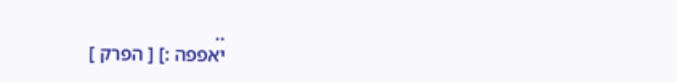..
יאפפה :] [ הפרק ]